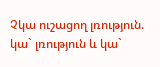Չկա ուշացող լռություն. կա` լռություն և կա`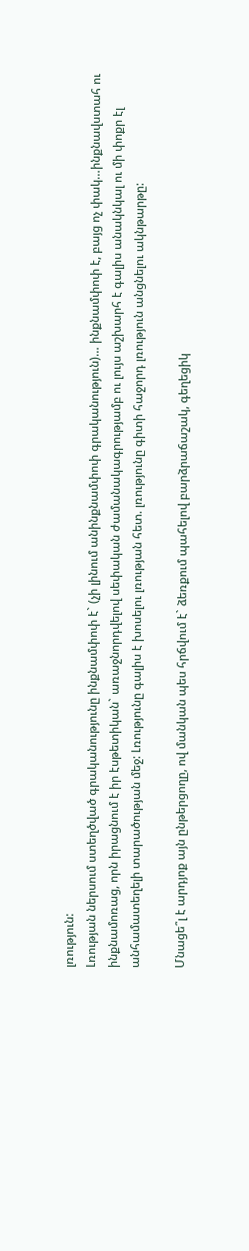լռություն:
Լռության ներսում ստեղծված գրականությունը ինքնամփոփ է` (չի լինում անինքնամփոփ գրականություն)… ինքնամփոփ է, բայց ոչ փակ…ինքնավստահ ու ինքնամոռաց, որն իրացնում է իր էսթետիկան` առաջնորդվելով սեփական ժամանակագրությամբ ու լույս աշխարհ է գալիս անակնկալ ու մի փոքր էլ անհամատեղելի տարածության մեջ: Լռությունը գալիս է խոսելու լռության հետ. լռությունը գիտի հաջորդ լռություն անցնելու ակնթարթը:

Մնացե՞լ է արդյոք այն ընթերցողը, ով մանկան պես հրճվում է` ձեռքում պահելով բարձրաճաշակ, գեղեցիկ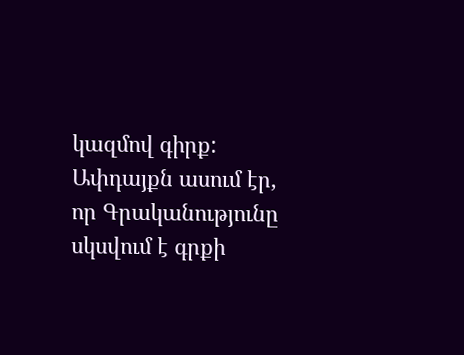կազմով գիրք: Ափդայքն ասում էր, որ Գրականությունը սկսվում է գրքի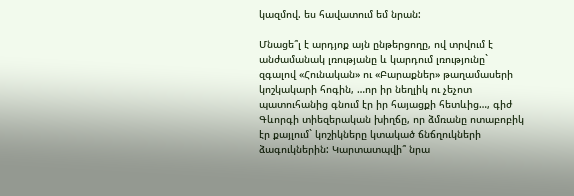կազմով. ես հավատում եմ նրան:

Մնացե՞լ է արդյոք այն ընթերցողը, ով տրվում է անժամանակ լռությանը և կարդում լռությունը` զգալով «Հունական» ու «Բարաքներ» թաղամասերի կոշկակարի հոգին, …որ իր նեղլիկ ու չեչոտ պատուհանից գնում էր իր հայացքի հետևից…, գիժ Գևորգի տիեզերական խիղճը, որ ձմռանը ոտաբոբիկ էր քայլում` կոշիկները կտակած ճնճղուկների ձագուկներին: Կարտատպվի՞ նրա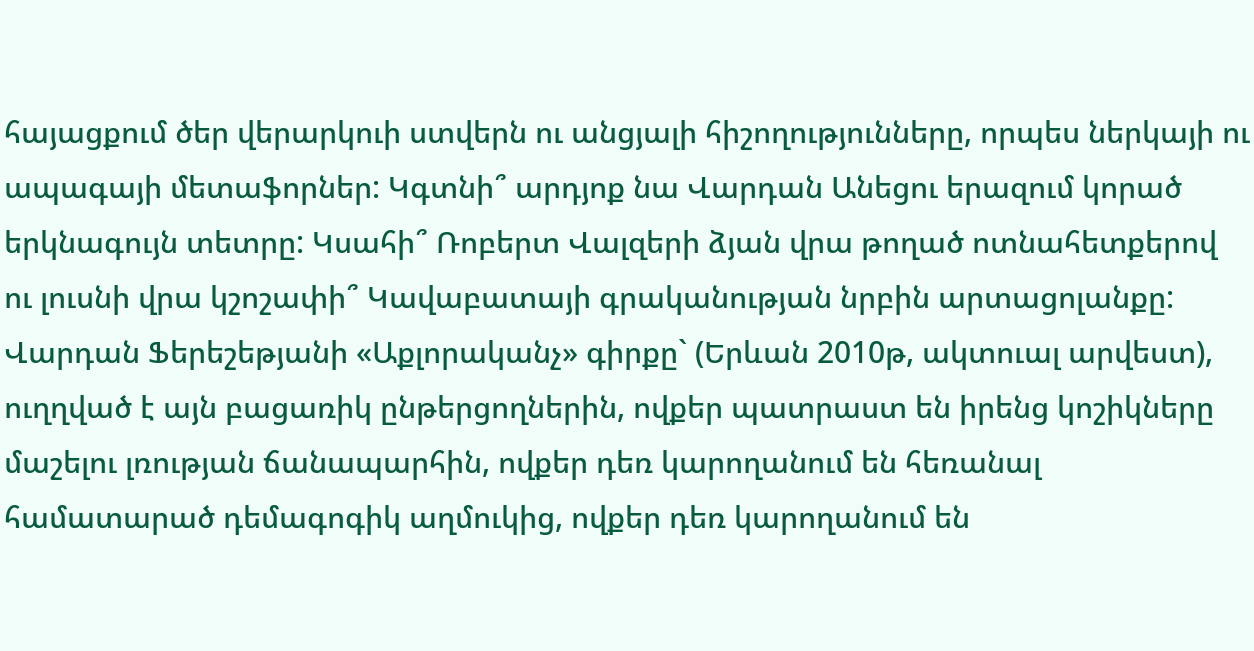հայացքում ծեր վերարկուի ստվերն ու անցյալի հիշողությունները, որպես ներկայի ու ապագայի մետաֆորներ: Կգտնի՞ արդյոք նա Վարդան Անեցու երազում կորած երկնագույն տետրը: Կսահի՞ Ռոբերտ Վալզերի ձյան վրա թողած ոտնահետքերով ու լուսնի վրա կշոշափի՞ Կավաբատայի գրականության նրբին արտացոլանքը:
Վարդան Ֆերեշեթյանի «Աքլորականչ» գիրքը` (Երևան 2010թ, ակտուալ արվեստ), ուղղված է այն բացառիկ ընթերցողներին, ովքեր պատրաստ են իրենց կոշիկները մաշելու լռության ճանապարհին, ովքեր դեռ կարողանում են հեռանալ համատարած դեմագոգիկ աղմուկից, ովքեր դեռ կարողանում են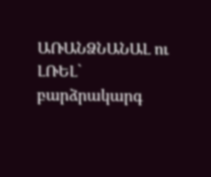ԱՌԱՆՁՆԱՆԱԼ ու ԼՌԵԼ` բարձրակարգ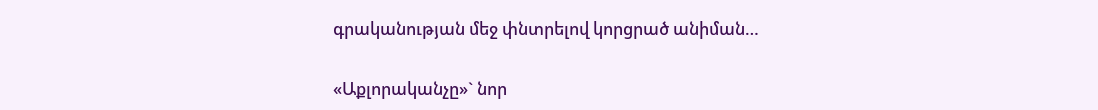գրականության մեջ փնտրելով կորցրած անիման…

«Աքլորականչը»` նոր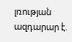լռության ազդարար է.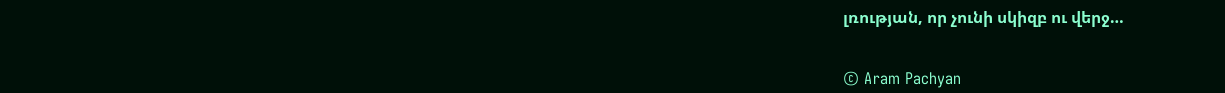լռության, որ չունի սկիզբ ու վերջ…


© Aram Pachyan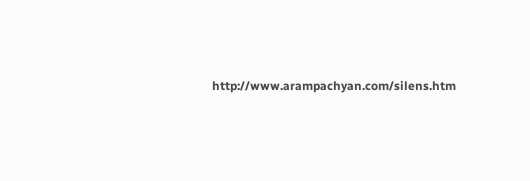http://www.arampachyan.com/silens.htm